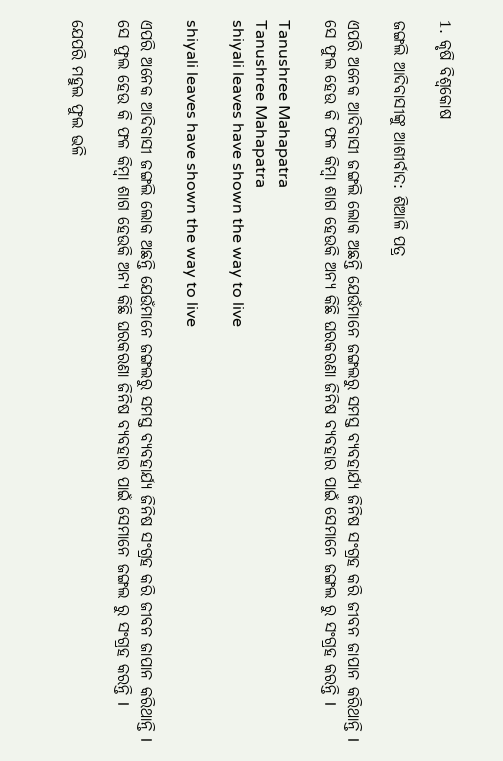1. କୃଷି ବିଶ୍ବକୋଷ

ଜଙ୍ଗଲି ଆଦିବାସୀଙ୍କୁ ଆଶୀର୍ବାଦ: ଶିଆଳି ପତ୍ର

ଏପରି ଅନେକ ଆଦିବାସୀ ଜଙ୍ଗଲି ଲୋକ ଅଛନ୍ତି ଯେଉଁମାନେ ଜଙ୍ଗଲରୁ ସମସ୍ତ ବ୍ୟବହାର୍ଯ୍ୟ ଜିନିଷ ସଂଗ୍ରହ କରି ଜୀବନ ଜାପାନ କରିଥାନ୍ତି l ସେ ଫୁଲ ହେଉ କି ଫଳ କିମ୍ବା ଶାଗ ହେଉକି ଅନ୍ୟ କିଛି ଘରକରଣା ଜିନିଷ ବ୍ୟବହାର ପାଇଁ ସେମାନେ ଜଙ୍ଗଲ ରୁ ସଂଗ୍ରହ କରନ୍ତି l

Tanushree Mahapatra
Tanushree Mahapatra
shiyali leaves have shown the way to live

shiyali leaves have shown the way to live

ଏପରି ଅନେକ ଆଦିବାସୀ ଜଙ୍ଗଲି ଲୋକ ଅଛନ୍ତି ଯେଉଁମାନେ ଜଙ୍ଗଲରୁ ସମସ୍ତ ବ୍ୟବହାର୍ଯ୍ୟ ଜିନିଷ ସଂଗ୍ରହ କରି ଜୀବନ ଜାପାନ କରିଥାନ୍ତି l ସେ ଫୁଲ ହେଉ କି ଫଳ କିମ୍ବା ଶାଗ ହେଉକି ଅନ୍ୟ କିଛି ଘରକରଣା ଜିନିଷ ବ୍ୟବହାର ପାଇଁ ସେମାନେ ଜଙ୍ଗଲ ରୁ ସଂଗ୍ରହ କରନ୍ତି l

ଯେପରି ମହୁଲ ଫୁଲ ଭଳି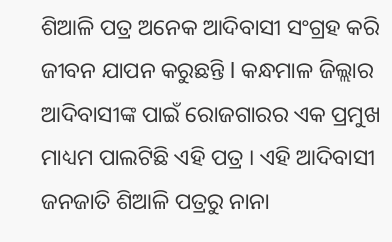ଶିଆଳି ପତ୍ର ଅନେକ ଆଦିବାସୀ ସଂଗ୍ରହ କରି ଜୀବନ ଯାପନ କରୁଛନ୍ତି l କନ୍ଧମାଳ ଜିଲ୍ଲାର ଆଦିବାସୀଙ୍କ ପାଇଁ ରୋଜଗାରର ଏକ ପ୍ରମୁଖ ମାଧ୍ୟମ ପାଲଟିଛି ଏହି ପତ୍ର । ଏହି ଆଦିବାସୀ ଜନଜାତି ଶିଆଳି ପତ୍ରରୁ ନାନା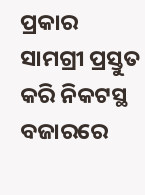ପ୍ରକାର ସାମଗ୍ରୀ ପ୍ରସ୍ତୁତ କରି ନିକଟସ୍ଥ ବଜାରରେ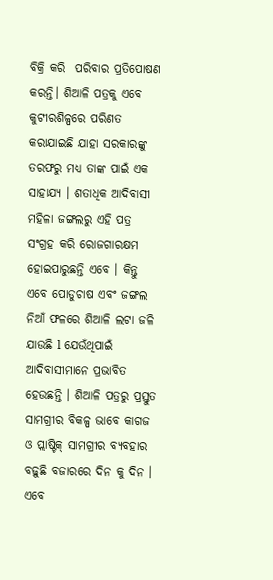ବିକ୍ରି କରି  ପରିବାର ପ୍ରତିପୋଷଣ କରନ୍ତି। ଶିଆଳି ପତ୍ରକୁ ଏବେ କୁଟୀରଶିଳ୍ପରେ ପରିଣତ କରାଯାଇଛି ଯାହା ସରକାରଙ୍କୁ ତରଫରୁ ମଧ୍ୟ ତାଙ୍କ ପାଇଁ ଏକ ସାହାଯ୍ୟ । ଶତାଧିକ ଆଦିବାସୀ ମହିଳା ଜଙ୍ଗଲରୁ ଏହି ପତ୍ର ସଂଗ୍ରହ କରି ରୋଜଗାରକ୍ଷମ ହୋଇପାରୁଛନ୍ତି ଏବେ । କିନ୍ତୁ ଏବେ ପୋଡୁଚାଷ ଏବଂ ଜଙ୍ଗଲ ନିଆଁ ଫଳରେ ଶିଆଳି ଲଟା ଜଳି ଯାଉଛି l ଯେଉଁଥିପାଇଁ ଆଦିବାସୀମାନେ ପ୍ରଭାବିତ ହେଉଛନ୍ତି । ଶିଆଳି ପତ୍ରରୁ ପ୍ରସ୍ତୁତ ସାମଗ୍ରୀର ବିକଳ୍ପ ଭାବେ କାଗଜ ଓ ପ୍ଲାଷ୍ଟିକ୍ ସାମଗ୍ରୀର ବ୍ୟବହାର ବଢ଼ୁଛି ବଜାରରେ ଦିନ କୁ ଦିନ । ଏବେ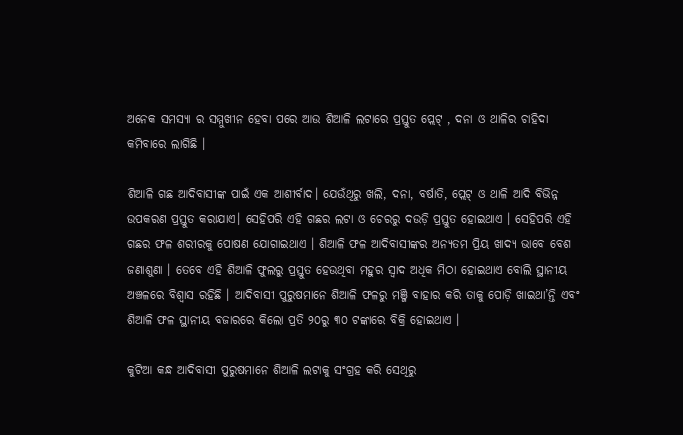ଅନେକ ସମସ୍ୟା ର ସମ୍ମୁଖୀନ ହେବା ପରେ ଆଉ ଶିଆଳି ଲଟାରେ ପ୍ରସ୍ତୁତ ପ୍ଲେଟ୍‌ , ଦନା ଓ ଥାଳିର ଚାହିଦା କମିବାରେ ଲାଗିଛି ।

ଶିଆଳି ଗଛ ଆଦିବାସୀଙ୍କ ପାଇଁ ଏକ ଆଶୀର୍ବାଦ। ଯେଉଁଥିରୁ ଖଲି, ଦନା, ବର୍ଷାତି, ପ୍ଲେଟ୍‌ ଓ ଥାଳି ଆଦି ବିଭିନ୍ନ ଉପକରଣ ପ୍ରସ୍ତୁତ କରାଯାଏ। ‌ସେହିପରି ଏହି ଗଛର ଲଟା ଓ ଚେରରୁ ଦଉଡ଼ି ପ୍ରସ୍ତୁତ ହୋଇଥାଏ । ସେହିପରି ଏହି ଗଛର ଫଳ ଶରୀରକୁ ପୋଷଣ ଯୋଗାଇଥାଏ । ଶିଆଳି ଫଳ ଆଦିବାସୀଙ୍କର ଅନ୍ୟତମ ପ୍ରିୟ ଖାଦ୍ୟ ଭାବେ ବେଶ ଜଣାଶୁଣା । ତେବେ ଏହି ଶିଆଳି ଫୁଲରୁ ପ୍ରସ୍ତୁତ ହେଉଥିବା ମହୁର ସ୍ବାଦ ଅଧିକ ମିଠା ହୋଇଥାଏ ବୋଲି ସ୍ଥାନୀୟ ଅଞ୍ଚଳରେ ବିଶ୍ବାସ ରହିଛି । ଆଦିବାସୀ ପୁରୁଷମାନେ ଶିଆଳି ଫଳରୁ ମଞ୍ଜି ବାହାର କରି ତାକୁ ପୋଡ଼ି ଖାଇଥା’ନ୍ତି ଏବଂ ଶିଆଳି ଫଳ ସ୍ଥାନୀୟ ବଜାରରେ କିଲୋ ପ୍ରତି ୨୦ରୁ ୩୦ ଟଙ୍କା‌ରେ ବିକ୍ରି ହୋଇଥାଏ ।

କୁଟିଆ କନ୍ଧ ଆଦିବାସୀ ପୁରୁଷମାନେ ଶିଆଳି ଲଟାକୁ ସଂଗ୍ରହ କରି ସେଥିରୁ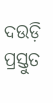ଦଉଡ଼ି ପ୍ରସ୍ତୁତ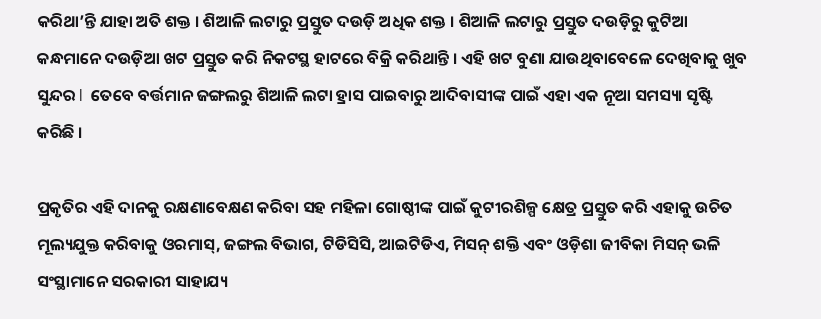କରିଥା’ନ୍ତି ଯାହା ଅତି ଶକ୍ତ । ଶିଆଳି ଲଟାରୁ ପ୍ରସ୍ତୁତ ଦଉଡ଼ି ଅଧିକ ଶକ୍ତ । ଶିଆଳି ଲଟାରୁ ପ୍ରସ୍ତୁତ ଦଉଡ଼ିରୁ କୁଟିଆ କନ୍ଧମାନେ ଦଉଡ଼ିଆ ଖଟ ପ୍ରସ୍ତୁତ କରି ନିକଟସ୍ଥ ହାଟ‌ରେ ବିକ୍ରି କରିଥାନ୍ତି । ଏହି ଖଟ ବୁଣା ଯାଉଥିବାବେଳେ ଦେଖିବାକୁ ଖୁବ ସୁନ୍ଦର l  ତେବେ ବର୍ତ୍ତମାନ ଜଙ୍ଗଲରୁ ଶିଆଳି ଲଟା ହ୍ରାସ ପାଇବାରୁ ଆଦିବାସୀଙ୍କ ପାଇଁ ଏହା ଏକ ନୂଆ ସମସ୍ୟା ସୃଷ୍ଟି କରିଛି ।

ପ୍ରକୃତିର ଏହି ଦାନକୁ ରକ୍ଷଣାବେକ୍ଷଣ କରିବା ସହ ମହିଳା ଗୋଷ୍ଠୀଙ୍କ ପାଇଁ କୁଟୀରଶିଳ୍ପ କ୍ଷେତ୍ର ପ୍ରସ୍ତୁତ କରି ଏହାକୁ ଉଚିତ ମୂଲ୍ୟଯୁକ୍ତ କରିବାକୁ ଓରମାସ୍‌, ଜଙ୍ଗଲ ବିଭାଗ, ଟିଡିସିସି, ଆଇଟିଡିଏ, ମିସନ୍‌ ଶକ୍ତି ଏବଂ ଓଡ଼ିଶା ଜୀବିକା ମିସନ୍‌ ଭଳି ସଂସ୍ଥାମାନେ ସରକାରୀ ସାହାଯ୍ୟ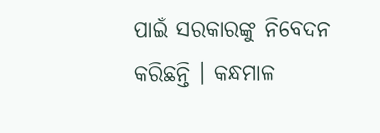ପାଇଁ ସରକାରଙ୍କୁ ନିବେଦନ କରିଛନ୍ତି । କନ୍ଧମାଳ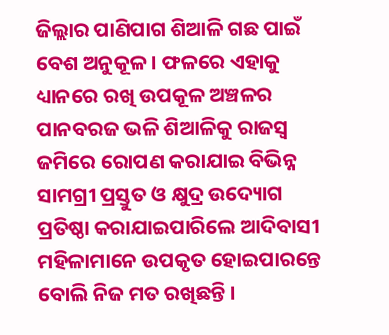ଜିଲ୍ଲାର ପାଣିପାଗ ଶିଆଳି ଗଛ ପାଇଁ ବେଶ ଅନୁକୂଳ । ଫଳରେ ଏହାକୁ ଧ୍ୟାନରେ ରଖି ଉପକୂଳ ଅଞ୍ଚଳର ପାନବରଜ ଭଳି ଶିଆଳିକୁ ରାଜସ୍ବ ଜମିରେ ରୋପଣ କରାଯାଇ ବିଭିନ୍ନ ସାମଗ୍ରୀ ପ୍ରସ୍ତୁତ ଓ କ୍ଷୁଦ୍ର ଉଦ୍ୟୋଗ ପ୍ରତିଷ୍ଠା କରାଯାଇପାରିଲେ ଆଦିବାସୀ ମହିଳାମାନେ ଉପକୃତ ହୋଇପାରନ୍ତେ ବୋଲି ନିଜ ମତ ରଖିଛନ୍ତି ।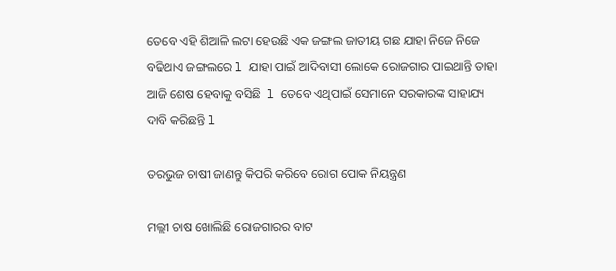ତେବେ ଏହି ଶିଆଳି ଲଟା ହେଉଛି ଏକ ଜଙ୍ଗଲ ଜାତୀୟ ଗଛ ଯାହା ନିଜେ ନିଜେ ବଢିଥାଏ ଜଙ୍ଗଲରେ l ଯାହା ପାଇଁ ଆଦିବାସୀ ଲୋକେ ରୋଜଗାର ପାଇଥାନ୍ତି ତାହା ଆଜି ଶେଷ ହେବାକୁ ବସିଛି  l ତେବେ ଏଥିପାଇଁ ସେମାନେ ସରକାରଙ୍କ ସାହାଯ୍ୟ ଦାବି କରିଛନ୍ତି l

ତରଭୁଜ ଚାଷୀ ଜାଣନ୍ତୁ କିପରି କରିବେ ରୋଗ ପୋକ ନିୟନ୍ତ୍ରଣ

ମଲ୍ଲୀ ଚାଷ ଖୋଲିଛି ରୋଜଗାରର ବାଟ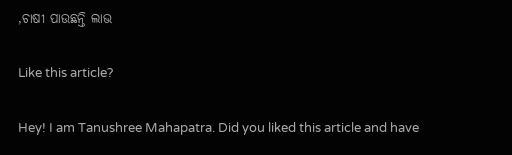,ଚାଷୀ ପାଉଛନ୍ତି ଲାଭ

Like this article?

Hey! I am Tanushree Mahapatra. Did you liked this article and have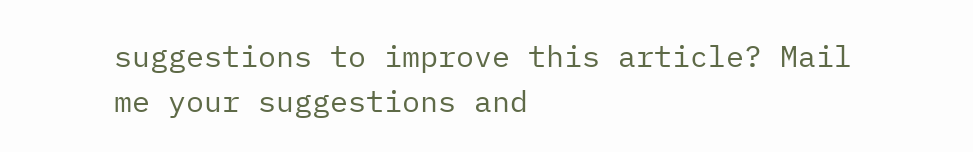suggestions to improve this article? Mail me your suggestions and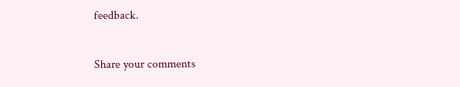feedback.

Share your comments